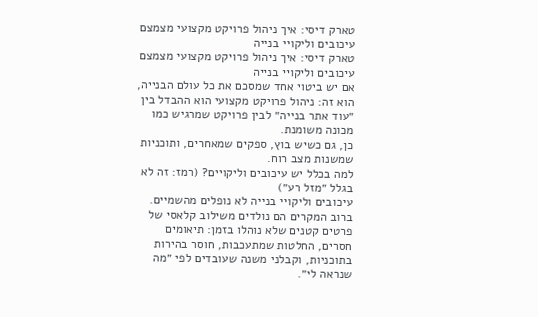טארק דיסי: איך ניהול פרויקט מקצועי מצמצם עיכובים וליקויי בנייה
טארק דיסי: איך ניהול פרויקט מקצועי מצמצם עיכובים וליקויי בנייה
אם יש ביטוי אחד שמסכם את כל עולם הבנייה, הוא זה: ניהול פרויקט מקצועי הוא ההבדל בין ״עוד אתר בנייה״ לבין פרויקט שמרגיש כמו מכונה משומנת.
כן, גם כשיש בוץ, ספקים שמאחרים, ותוכניות שמשנות מצב רוח.
למה בכלל יש עיכובים וליקויים? (רמז: זה לא בגלל ״מזל רע״)
עיכובים וליקויי בנייה לא נופלים מהשמיים.
ברוב המקרים הם נולדים משילוב קלאסי של פרטים קטנים שלא נוהלו בזמן: תיאומים חסרים, החלטות שמתעכבות, חוסר בהירות בתוכניות, וקבלני משנה שעובדים לפי ״מה שנראה לי״.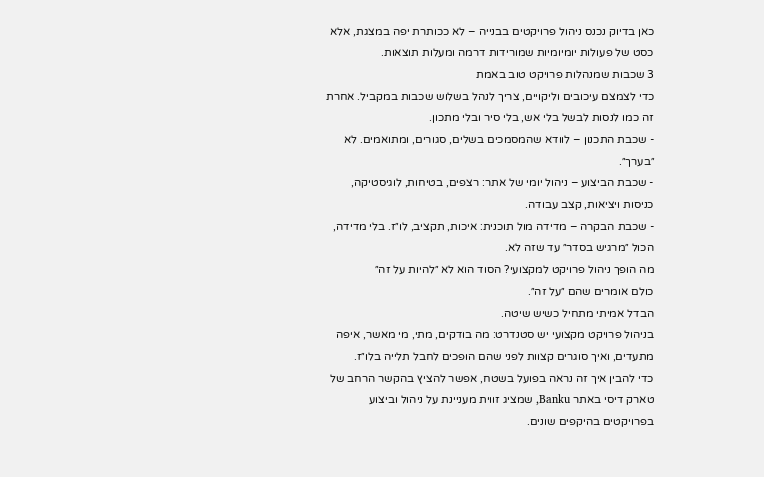כאן בדיוק נכנס ניהול פרויקטים בבנייה – לא ככותרת יפה במצגת, אלא כסט של פעולות יומיומיות שמורידות דרמה ומעלות תוצאות.
3 שכבות שמנהלות פרויקט טוב באמת
כדי לצמצם עיכובים וליקויים, צריך לנהל בשלוש שכבות במקביל. אחרת זה כמו לנסות לבשל בלי אש, בלי סיר ובלי מתכון.
- שכבת התכנון – לוודא שהמסמכים בשלים, סגורים, ומתואמים. לא ״בערך״.
- שכבת הביצוע – ניהול יומי של אתר: רצפים, בטיחות, לוגיסטיקה, כניסות ויציאות, קצב עבודה.
- שכבת הבקרה – מדידה מול תוכנית: איכות, תקציב, לו״ז. בלי מדידה, הכול ״מרגיש בסדר״ עד שזה לא.
מה הופך ניהול פרויקט למקצועי? הסוד הוא לא ״להיות על זה״
כולם אומרים שהם ״על זה״.
הבדל אמיתי מתחיל כשיש שיטה.
בניהול פרויקט מקצועי יש סטנדרט: מה בודקים, מתי, מי מאשר, איפה מתעדים, ואיך סוגרים קצוות לפני שהם הופכים לחבל תלייה בלו״ז.
כדי להבין איך זה נראה בפועל בשטח, אפשר להציץ בהקשר הרחב של טארק דיסי באתר Banku, שמציג זווית מעניינת על ניהול וביצוע בפרויקטים בהיקפים שונים.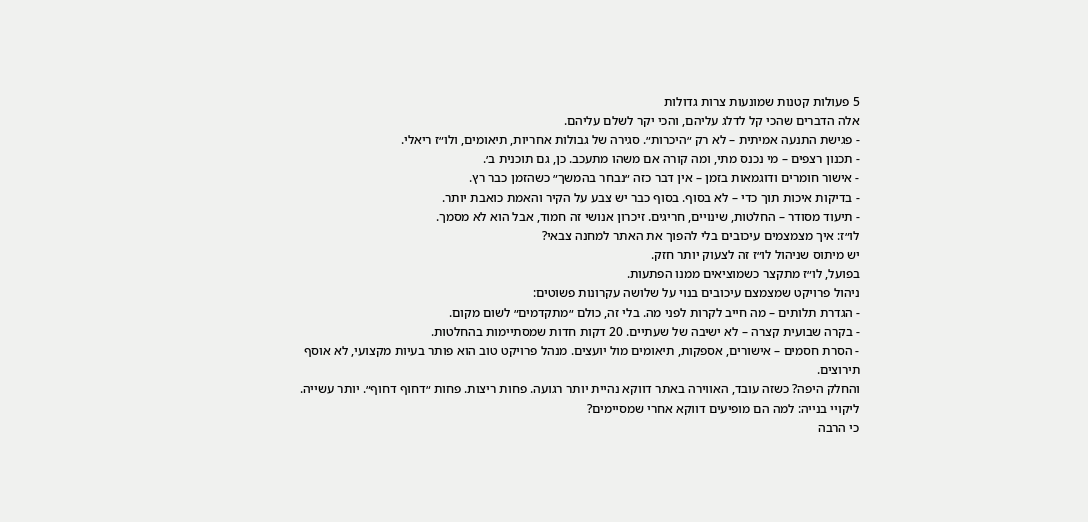5 פעולות קטנות שמונעות צרות גדולות
אלה הדברים שהכי קל לדלג עליהם, והכי יקר לשלם עליהם.
- פגישת התנעה אמיתית – לא רק ״היכרות״. סגירה של גבולות אחריות, תיאומים, ולו״ז ריאלי.
- תכנון רצפים – מי נכנס מתי, ומה קורה אם משהו מתעכב. כן, גם תוכנית ב׳.
- אישור חומרים ודוגמאות בזמן – אין דבר כזה ״נבחר בהמשך״ כשהזמן כבר רץ.
- בדיקות איכות תוך כדי – לא בסוף. בסוף כבר יש צבע על הקיר והאמת כואבת יותר.
- תיעוד מסודר – החלטות, שינויים, חריגים. זיכרון אנושי זה חמוד, אבל הוא לא מסמך.
לו״ז: איך מצמצמים עיכובים בלי להפוך את האתר למחנה צבאי?
יש מיתוס שניהול לו״ז זה לצעוק יותר חזק.
בפועל, לו״ז מתקצר כשמוציאים ממנו הפתעות.
ניהול פרויקט שמצמצם עיכובים בנוי על שלושה עקרונות פשוטים:
- הגדרת תלותים – מה חייב לקרות לפני מה. בלי זה, כולם ״מתקדמים״ לשום מקום.
- בקרה שבועית קצרה – לא ישיבה של שעתיים. 20 דקות חדות שמסתיימות בהחלטות.
- הסרת חסמים – אישורים, אספקות, תיאומים מול יועצים. מנהל פרויקט טוב הוא פותר בעיות מקצועי, לא אוסף תירוצים.
והחלק היפה? כשזה עובד, האווירה באתר דווקא נהיית יותר רגועה. פחות ריצות. פחות ״דחוף דחוף״. יותר עשייה.
ליקויי בנייה: למה הם מופיעים דווקא אחרי שמסיימים?
כי הרבה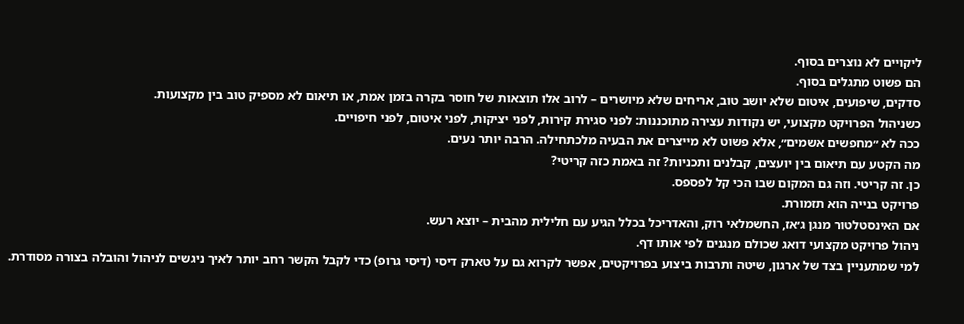ליקויים לא נוצרים בסוף.
הם פשוט מתגלים בסוף.
סדקים, שיפועים, איטום שלא יושב טוב, אריחים שלא מיושרים – לרוב אלו תוצאות של חוסר בקרה בזמן אמת, או תיאום לא מספיק טוב בין מקצועות.
כשניהול הפרויקט מקצועי, יש נקודות עצירה מתוכננות: לפני סגירת קירות, לפני יציקות, לפני איטום, לפני חיפויים.
ככה לא ״מחפשים אשמים״, אלא פשוט לא מייצרים את הבעיה מלכתחילה. הרבה יותר נעים.
מה הקטע עם תיאום בין יועצים, קבלנים ותכניות? זה באמת כזה קריטי?
כן. זה קריטי. וזה גם המקום שבו הכי קל לפספס.
פרויקט בנייה הוא תזמורת.
אם האינסטלטור מנגן ג׳אז, החשמלאי רוק, והאדריכל בכלל הגיע עם חלילית מהבית – יוצא רעש.
ניהול פרויקט מקצועי דואג שכולם מנגנים לפי אותו דף.
למי שמתעניין בצד של ארגון, שיטה ותרבות ביצוע בפרויקטים, אפשר לקרוא גם על טארק דיסי (דיסי גרופ) כדי לקבל הקשר רחב יותר לאיך ניגשים לניהול והובלה בצורה מסודרת.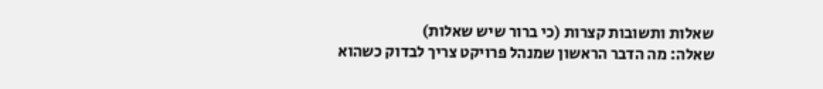שאלות ותשובות קצרות (כי ברור שיש שאלות)
שאלה: מה הדבר הראשון שמנהל פרויקט צריך לבדוק כשהוא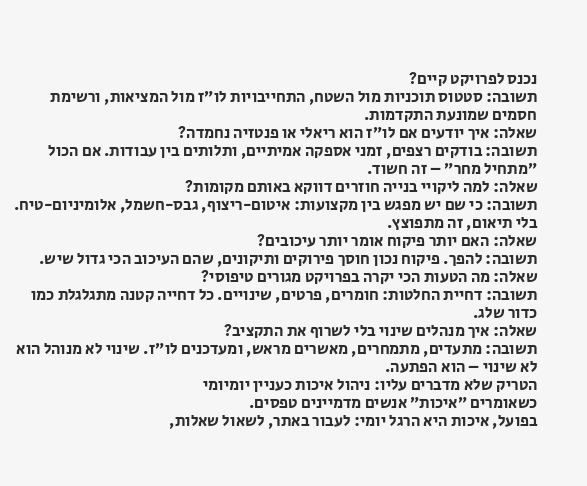נכנס לפרויקט קיים?
תשובה: סטטוס תוכניות מול השטח, התחייבויות לו״ז מול המציאות, ורשימת חסמים שמונעת התקדמות.
שאלה: איך יודעים אם לו״ז הוא ריאלי או פנטזיה נחמדה?
תשובה: בודקים רצפים, זמני אספקה אמיתיים, ותלותים בין עבודות. אם הכול ״מתחיל מחר״ – זה חשוד.
שאלה: למה ליקויי בנייה חוזרים דווקא באותם מקומות?
תשובה: כי שם יש מפגש בין מקצועות: איטום-ריצוף, גבס-חשמל, אלומיניום-טיח. בלי תיאום, זה מתפוצץ.
שאלה: האם יותר פיקוח אומר יותר עיכובים?
תשובה: להפך. פיקוח נכון חוסך פירוקים ותיקונים, שהם העיכוב הכי גדול שיש.
שאלה: מה הטעות הכי יקרה בפרויקט מגורים טיפוסי?
תשובה: דחיית החלטות: חומרים, פרטים, שינויים. כל דחייה קטנה מתגלגלת כמו כדור שלג.
שאלה: איך מנהלים שינוי בלי לשרוף את התקציב?
תשובה: מתעדים, מתמחרים, מאשרים מראש, ומעדכנים לו״ז. שינוי לא מנוהל הוא לא שינוי – הוא הפתעה.
הטריק שלא מדברים עליו: ניהול איכות כעניין יומיומי
כשאומרים ״איכות״ אנשים מדמיינים טפסים.
בפועל, איכות היא הרגל יומי: לעבור באתר, לשאול שאלות,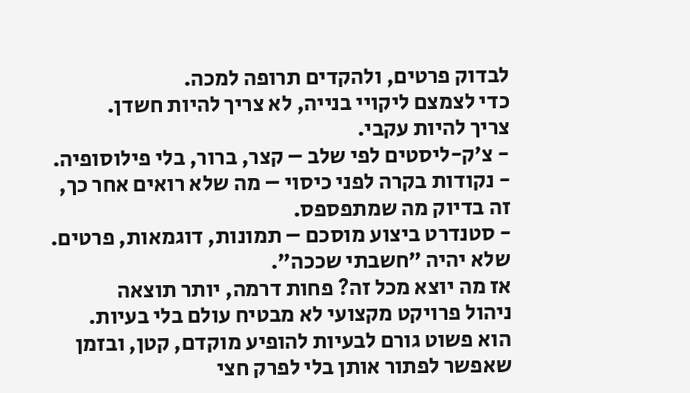לבדוק פרטים, ולהקדים תרופה למכה.
כדי לצמצם ליקויי בנייה, לא צריך להיות חשדן.
צריך להיות עקבי.
- צ׳ק-ליסטים לפי שלב – קצר, ברור, בלי פילוסופיה.
- נקודות בקרה לפני כיסוי – מה שלא רואים אחר כך, זה בדיוק מה שמתפספס.
- סטנדרט ביצוע מוסכם – תמונות, דוגמאות, פרטים. שלא יהיה ״חשבתי שככה״.
אז מה יוצא מכל זה? פחות דרמה, יותר תוצאה
ניהול פרויקט מקצועי לא מבטיח עולם בלי בעיות.
הוא פשוט גורם לבעיות להופיע מוקדם, קטן, ובזמן שאפשר לפתור אותן בלי לפרק חצי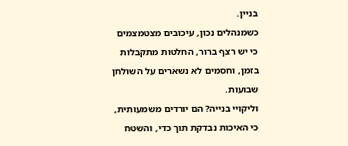בניין.
כשמנהלים נכון, עיכובים מצטמצמים כי יש רצף ברור, החלטות מתקבלות בזמן, וחסמים לא נשארים על השולחן שבועות.
וליקויי בנייה? הם יורדים משמעותית, כי האיכות נבדקת תוך כדי, והשטח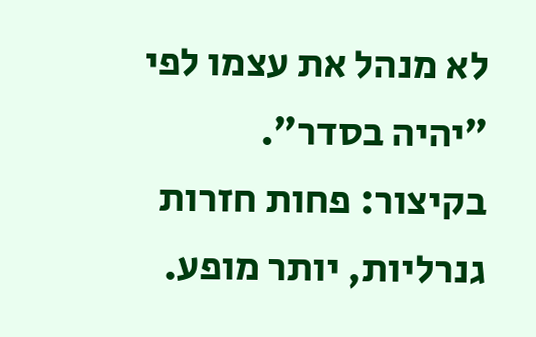לא מנהל את עצמו לפי ״יהיה בסדר״.
בקיצור: פחות חזרות גנרליות, יותר מופע.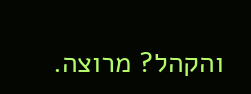והקהל? מרוצה.